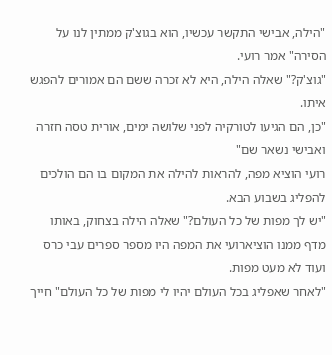"הילה, אבישי התקשר עכשיו, הוא בגוצ'ק ממתין לנו על הסירה" אמר רועי.
"גוצ'ק?" שאלה הילה, היא לא זכרה ששם הם אמורים להפגש איתו.
"כן, הם הגיעו לטורקיה לפני שלושה ימים, אורית טסה חזרה ואבישי נשאר שם"
רועי הוציא מפה, להראות להילה את המקום בו הם הולכים להפליג בשבוע הבא.
"יש לך מפות של כל העולם?" שאלה הילה בצחוק, באותו מדף ממנו הוציארועי את המפה היו מספר ספרים עבי כרס ועוד לא מעט מפות.
"לאחר שאפליג בכל העולם יהיו לי מפות של כל העולם" חייך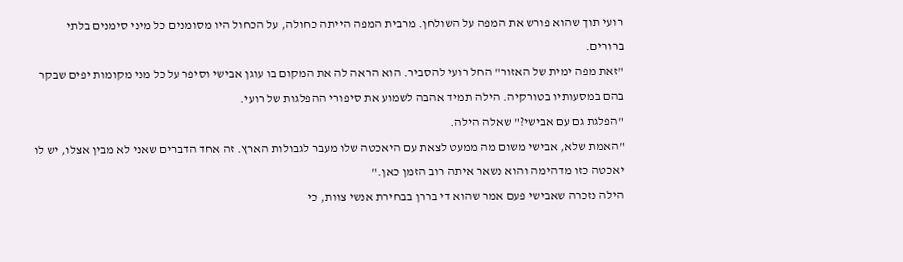רועי תוך שהוא פורש את המפה על השולחן. מרבית המפה הייתה כחולה, על הכחול היו מסומנים כל מיני סימנים בלתי ברורים.
"זאת מפה ימית של האזור" החל רועי להסביר. הוא הראה לה את המקום בו עוגן אבישי וסיפר על כל מני מקומות יפים שבקר בהם במסעותיו בטורקיה. הילה תמיד אהבה לשמוע את סיפורי ההפלגות של רועי.
"הפלגת גם עם אבישי?" שאלה הילה.
"האמת שלא, אבישי משום מה ממעט לצאת עם היאכטה שלו מעבר לגבולות הארץ. זה אחד הדברים שאני לא מבין אצלו, יש לו יאכטה כזו מדהימה והוא נשאר איתה רוב הזמן כאן."
הילה נזכרה שאבישי פעם אמר שהוא די בררן בבחירת אנשי צוות, כי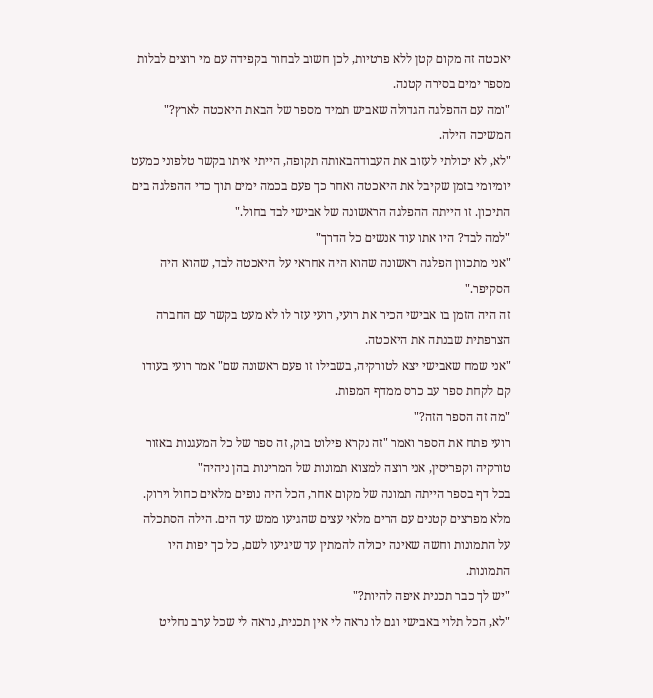יאכטה זה מקום קטן ללא פרטיות, לכן חשוב לבחור בקפידה עם מי רוצים לבלות מספר ימים בסירה קטנה.
"ומה עם ההפלגה הגדולה שאביש תמיד מספר של הבאת היאכטה לארץ?" המשיכה הילה.
"לא, לא יכולתי לעזוב את העבודהבאותה תקופה, הייתי איתו בקשר טלפוני כמעט יומיומי בזמן שקיבל את היאכטה ואחר כך פעם בכמה ימים תוך כדי ההפלגה בים התיכון. זו הייתה ההפלגה הראשונה של אבישי לבד בחול."
"למה לבד? היו אתו עוד אנשים כל הדרך"
"אני מתכוון הפלגה ראשונה שהוא היה אחראי על היאכטה לבד, שהוא היה הסקיפר."
זה היה הזמן בו אבישי הכיר את רועי, רועי עזר לו לא מעט בקשר עם החברה הצרפתית שבנתה את היאכטה.
"אני שמח שאבישי יצא לטורקיה, בשבילו זו פעם ראשונה שם" אמר רועי בעודו קם לקחת ספר עב כרס ממדף המפות.
"מה זה הספר הזה?"
רועי פתח את הספר ואמר "זה נקרא פילוט בוק, זה ספר של כל המעגנות באזור טורקיה וקפריסין, אני רוצה למצוא תמונות של המרינות בהן ניהיה"
בכל דף בספר הייתה תמונה של מקום אחר, הכל היה נופים מלאים כחול וירוק. מלא מפרצים קטנים עם הרים מלאי עצים שהגיעו ממש עד הים. הילה הסתכלה על התמונות וחשה שאינה יכולה להמתין עד שיגיעו לשם, כל כך יפות היו התמונות.
"יש לך כבר תכנית איפה להיות?"
"לא, הכל תלוי באבישי וגם לו נראה לי אין תכנית, נראה לי שכל ערב נחליט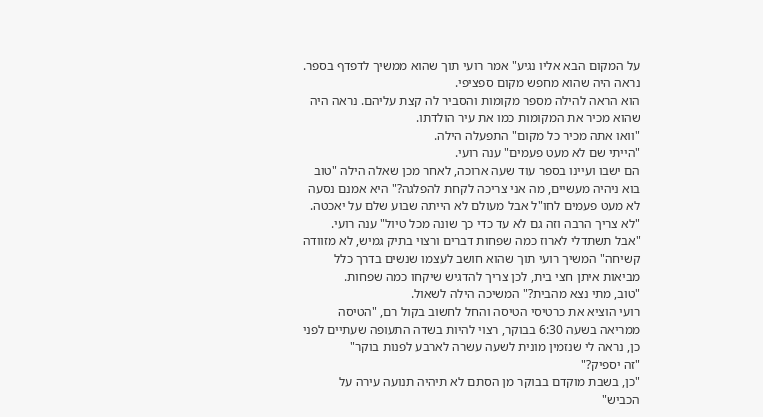על המקום הבא אליו נגיע" אמר רועי תוך שהוא ממשיך לדפדף בספר. נראה היה שהוא מחפש מקום ספציפי.
הוא הראה להילה מספר מקומות והסביר לה קצת עליהם. נראה היה שהוא מכיר את המקומות כמו את עיר הולדתו.
"וואו אתה מכיר כל מקום" התפעלה הילה.
"הייתי שם לא מעט פעמים" ענה רועי.
הם ישבו ועיינו בספר עוד שעה ארוכה, לאחר מכן שאלה הילה "טוב בוא ניהיה מעשיים, מה אני צריכה לקחת להפלגה?" היא אמנם נסעה לא מעט פעמים לחו"ל אבל מעולם לא הייתה שבוע שלם על יאכטה.
"לא צריך הרבה וזה גם לא עד כדי כך שונה מכל טיול" ענה רועי.
"אבל תשתדלי לארוז כמה שפחות דברים ורצוי בתיק גמיש, לא מזוודה קשיחה" המשיך רועי תוך שהוא חושב לעצמו שנשים בדרך כלל מביאות איתן חצי בית, לכן צריך להדגיש שיקחו כמה שפחות.
"טוב, מתי נצא מהבית?" המשיכה הילה לשאול.
רועי הוציא את כרטיסי הטיסה והחל לחשוב בקול רם, "הטיסה ממריאה בשעה 6:30 בבוקר, רצוי להיות בשדה התעופה שעתיים לפני כן, נראה לי שנזמין מונית לשעה עשרה לארבע לפנות בוקר"
"זה יספיק?"
"כן, בשבת מוקדם בבוקר מן הסתם לא תיהיה תנועה עירה על הכביש"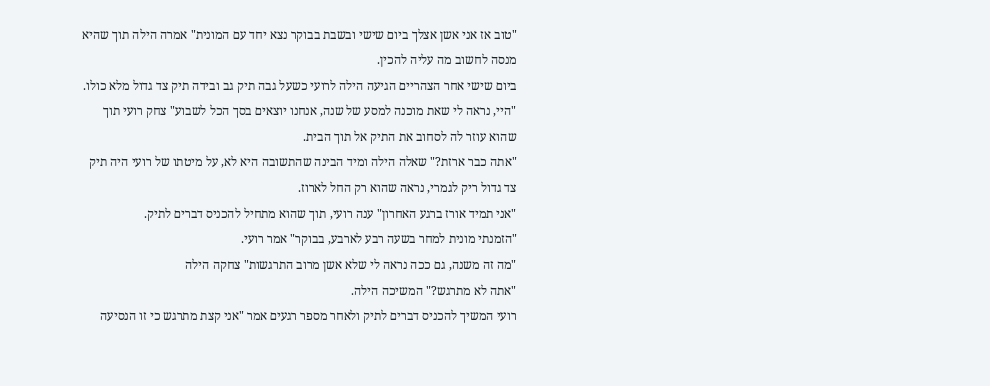"טוב אז אני אשן אצלך ביום שישי ובשבת בבוקר נצא יחד עם המונית" אמרה הילה תוך שהיא מנסה לחשוב מה עליה להכין.
ביום שישי אחר הצהריים הגיעה הילה לרועי כשעל גבה תיק גב ובידה תיק צד גדול מלא כולו.
"היי, נראה לי שאת מוכנה למסע של שנה, אנחנו יוצאים בסך הכל לשבוע" צחק רועי תוך שהוא עוזר לה לסחוב את התיק אל תוך הבית.
"אתה כבר ארזת?" שאלה הילה ומיד הבינה שהתשובה היא לא, על מיטתו של רועי היה תיק צד גדול ריק לגמרי, נראה שהוא רק החל לארוז.
"אני תמיד אורז ברגע האחרון" ענה רועי, תוך שהוא מתחיל להכניס דברים לתיק.
"הזמנתי מונית למחר בשעה רבע לארבע, בבוקר" אמר רועי.
"מה זה משנה, גם ככה נראה לי שלא אשן מרוב התרגשות" צחקה הילה
"אתה לא מתרגש?" המשיכה הילה.
רועי המשיך להכניס דברים לתיק ולאחר מספר רגעים אמר "אני קצת מתרגש כי זו הנסיעה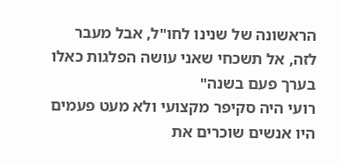הראשונה של שנינו לחו"ל, אבל מעבר לזה, אל תשכחי שאני עושה הפלגות כאלו בערך פעם בשנה"
רועי היה סקיפר מקצועי ולא מעט פעמים היו אנשים שוכרים את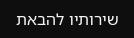שירותיו להבאת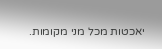יאכטות מכל מני מקומות.